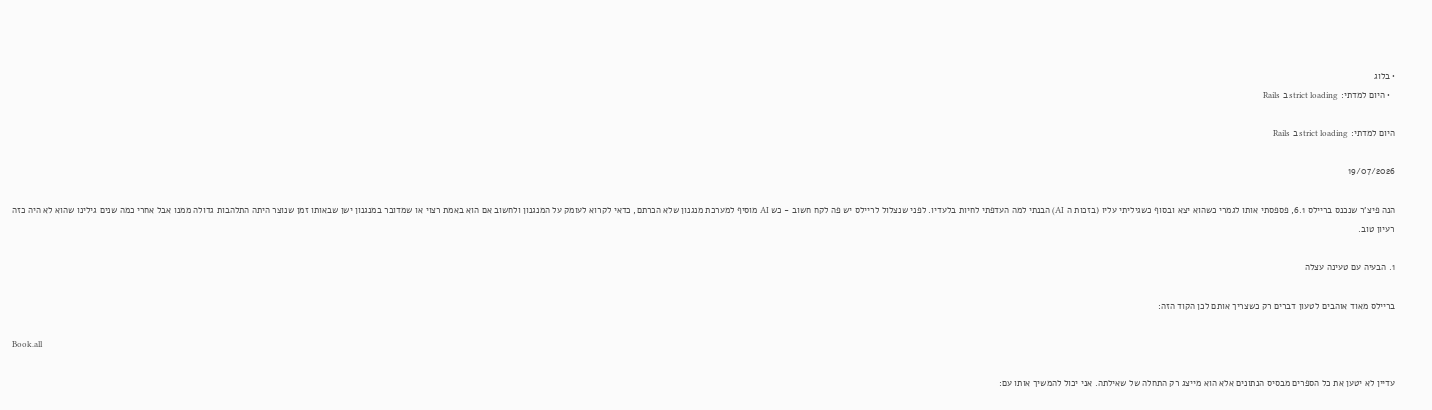• בלוג
  • היום למדתי: strict loading ב Rails

היום למדתי: strict loading ב Rails

19/07/2026

הנה פיצ'ר שנכנס בריילס 6.1, פספסתי אותו לגמרי כשהוא יצא ובסוף כשגיליתי עליו (בזכות ה AI) הבנתי למה העדפתי לחיות בלעדיו. לפני שנצלול לריילס יש פה לקח חשוב - כש AI מוסיף למערכת מנגנון שלא הכרתם, כדאי לקרוא לעומק על המנגנון ולחשוב אם הוא באמת רצוי או שמדובר במנגנון ישן שבאותו זמן שנוצר היתה התלהבות גדולה ממנו אבל אחרי כמה שנים גילינו שהוא לא היה כזה רעיון טוב.

1. הבעיה עם טעינה עצלה

בריילס מאוד אוהבים לטעון דברים רק כשצריך אותם לכן הקוד הזה:

Book.all

עדיין לא יטען את כל הספרים מבסיס הנתונים אלא הוא מייצג רק התחלה של שאילתה. אני יכול להמשיך אותו עם: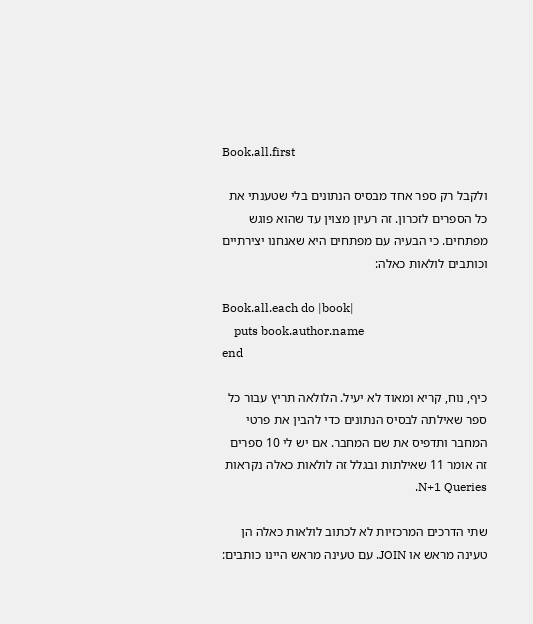Book.all.first

ולקבל רק ספר אחד מבסיס הנתונים בלי שטענתי את כל הספרים לזכרון. זה רעיון מצוין עד שהוא פוגש מפתחים. כי הבעיה עם מפתחים היא שאנחנו יצירתיים וכותבים לולאות כאלה:

Book.all.each do |book|
    puts book.author.name
end

כיף, נוח, קריא ומאוד לא יעיל. הלולאה תריץ עבור כל ספר שאילתה לבסיס הנתונים כדי להבין את פרטי המחבר ותדפיס את שם המחבר. אם יש לי 10 ספרים זה אומר 11 שאילתות ובגלל זה לולאות כאלה נקראות N+1 Queries.

שתי הדרכים המרכזיות לא לכתוב לולאות כאלה הן טעינה מראש או JOIN. עם טעינה מראש היינו כותבים: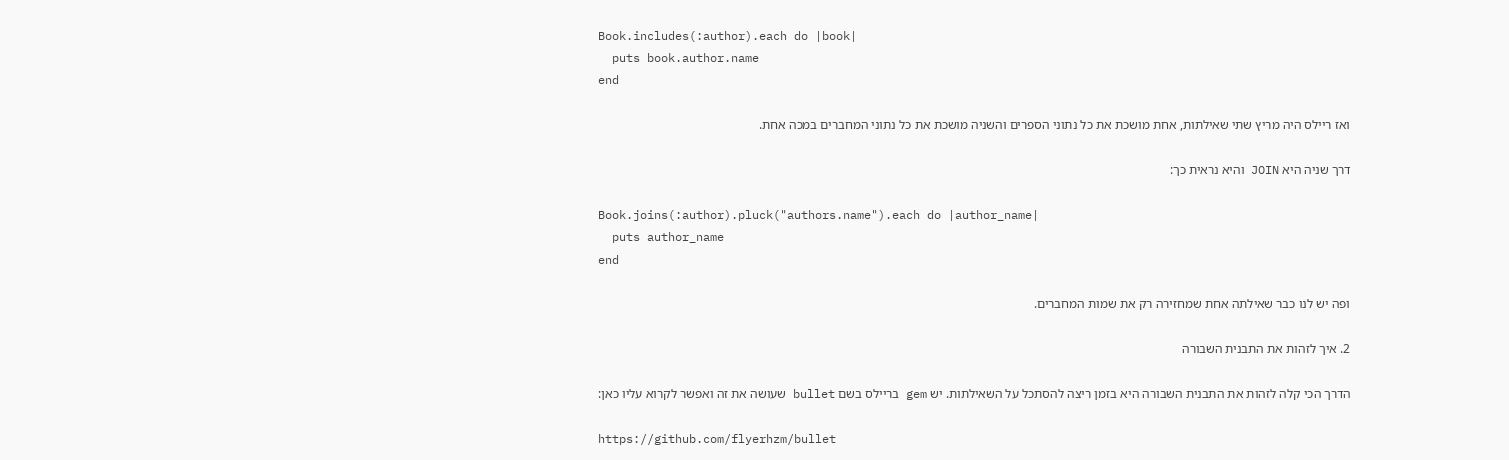Book.includes(:author).each do |book|
  puts book.author.name
end

ואז ריילס היה מריץ שתי שאילתות, אחת מושכת את כל נתוני הספרים והשניה מושכת את כל נתוני המחברים במכה אחת.

דרך שניה היא JOIN והיא נראית כך:

Book.joins(:author).pluck("authors.name").each do |author_name|
  puts author_name
end

ופה יש לנו כבר שאילתה אחת שמחזירה רק את שמות המחברים.

2. איך לזהות את התבנית השבורה

הדרך הכי קלה לזהות את התבנית השבורה היא בזמן ריצה להסתכל על השאילתות. יש gem בריילס בשם bullet שעושה את זה ואפשר לקרוא עליו כאן:

https://github.com/flyerhzm/bullet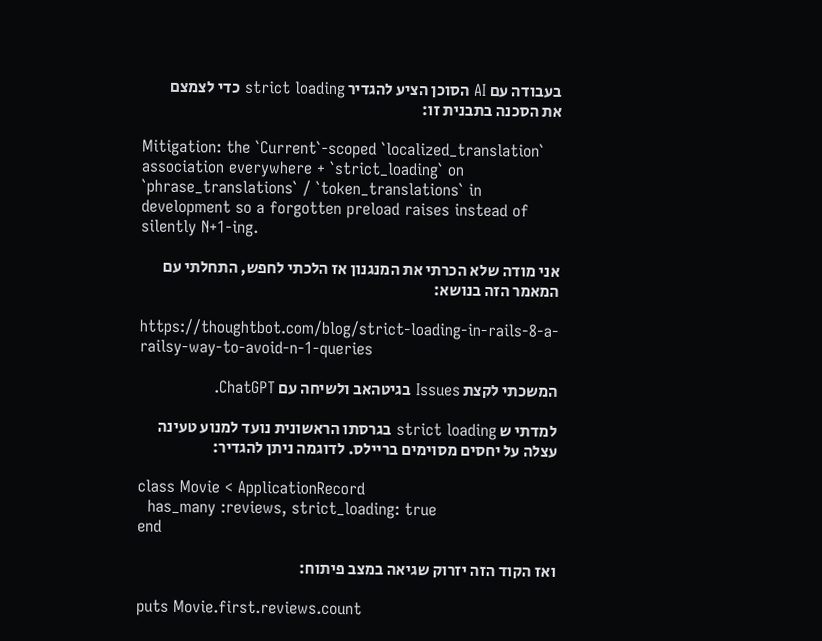בעבודה עם AI הסוכן הציע להגדיר strict loading כדי לצמצם את הסכנה בתבנית זו:

Mitigation: the `Current`-scoped `localized_translation` association everywhere + `strict_loading` on `phrase_translations` / `token_translations` in development so a forgotten preload raises instead of silently N+1-ing.

אני מודה שלא הכרתי את המנגנון אז הלכתי לחפש, התחלתי עם המאמר הזה בנושא:

https://thoughtbot.com/blog/strict-loading-in-rails-8-a-railsy-way-to-avoid-n-1-queries

המשכתי לקצת Issues בגיטהאב ולשיחה עם ChatGPT.

למדתי ש strict loading בגרסתו הראשונית נועד למנוע טעינה עצלה על יחסים מסוימים בריילס. לדוגמה ניתן להגדיר:

class Movie < ApplicationRecord
  has_many :reviews, strict_loading: true
end

ואז הקוד הזה יזרוק שגיאה במצב פיתוח:

puts Movie.first.reviews.count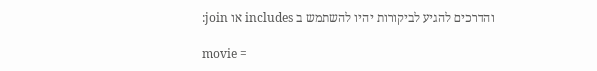והדרכים להגיע לביקורות יהיו להשתמש ב includes או join:

movie =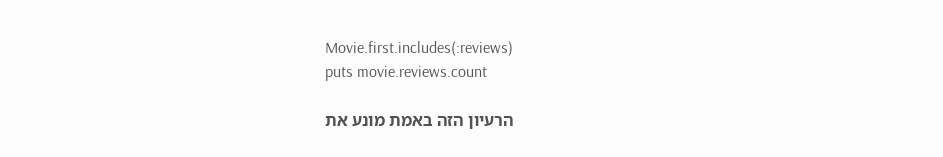Movie.first.includes(:reviews)
puts movie.reviews.count

הרעיון הזה באמת מונע את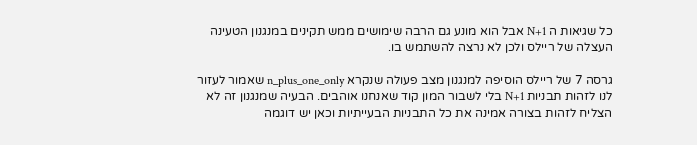כל שגיאות ה N+1 אבל הוא מונע גם הרבה שימושים ממש תקינים במנגנון הטעינה העצלה של ריילס ולכן לא נרצה להשתמש בו.

גרסה 7 של ריילס הוסיפה למנגנון מצב פעולה שנקרא n_plus_one_only שאמור לעזור לנו לזהות תבניות N+1 בלי לשבור המון קוד שאנחנו אוהבים. הבעיה שמנגנון זה לא הצליח לזהות בצורה אמינה את כל התבניות הבעייתיות וכאן יש דוגמה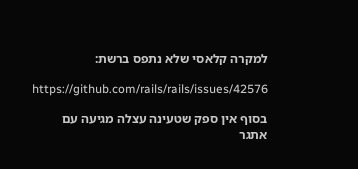למקרה קלאסי שלא נתפס ברשת:

https://github.com/rails/rails/issues/42576

בסוף אין ספק שטעינה עצלה מגיעה עם אתגר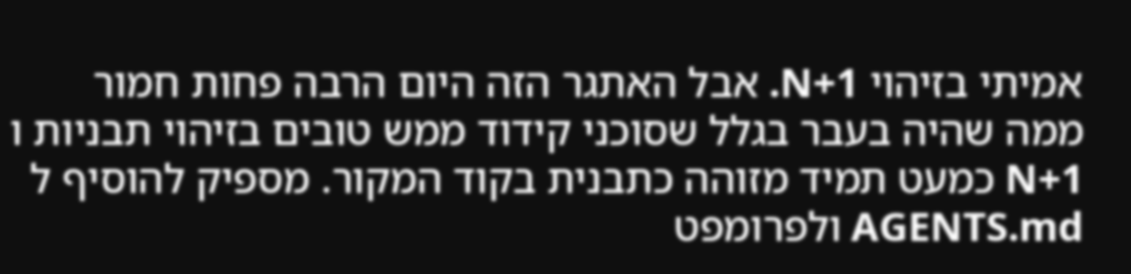אמיתי בזיהוי N+1. אבל האתגר הזה היום הרבה פחות חמור ממה שהיה בעבר בגלל שסוכני קידוד ממש טובים בזיהוי תבניות ו N+1 כמעט תמיד מזוהה כתבנית בקוד המקור. מספיק להוסיף ל AGENTS.md ולפרומפט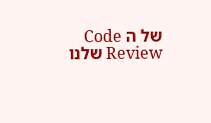של ה Code Review שלנו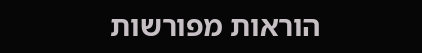הוראות מפורשות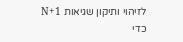לזיהוי ותיקון שגיאות N+1 כדי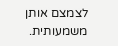לצמצם אותן משמעותית.